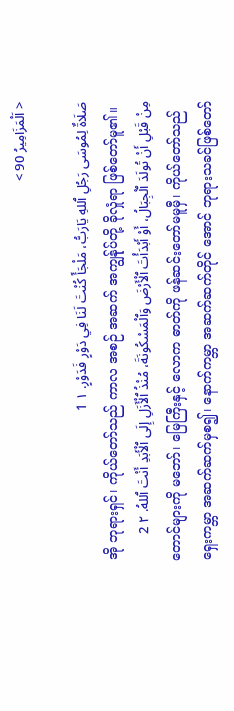< اَلْمَزَامِيرُ 90 >

صَلَاةٌ لِمُوسَى رَجُلِ ٱللهِ يَارَبُّ، مَلْجَأً كُنْتَ لَنَا فِي دَوْرٍ فَدَوْرٍ. ١ 1
အို ဘုရားရှင်၊ ကိုယ်တော်သည် ကာလ အစဉ် အဆက် အကျွန်ုပ်တို့ ခိုလှုံရာ ဖြစ်တော်မူ၏။
مِنْ قَبْلِ أَنْ تُولَدَ ٱلْجِبَالُ، أَوْ أَبْدَأْتَ ٱلْأَرْضَ وَٱلْمَسْكُونَةَ، مُنْذُ ٱلْأَزَلِ إِلَى ٱلْأَبَدِ أَنْتَ ٱللهُ. ٢ 2
တောင်များကို မဘော်၊ မြေကြီးနှင့် လောက ဓာတ်ကို ဖန်ဆင်းတော်မမူမှီ၊ ကိုယ်တော်သည် ရှေးကမ္ဘာ အဆက်ဆက်မှစ၍၊ နောက်ကမ္ဘာ အဆက်ဆက်တိုင် အောင် ဘုရားသခင်ဖြစ်တော်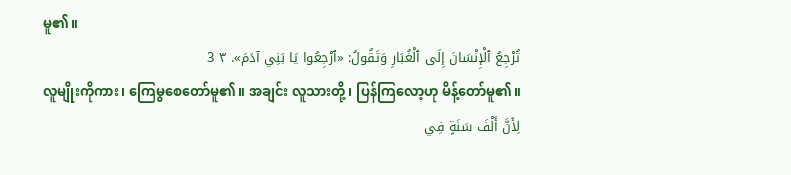မူ၏။
تُرْجِعُ ٱلْإِنْسَانَ إِلَى ٱلْغُبَارِ وَتَقُولُ: «ٱرْجِعُوا يَا بَنِي آدَمَ». ٣ 3
လူမျိုးကိုကား၊ ကြေမွစေတော်မူ၏။ အချင်း လူသားတို့၊ ပြန်ကြလော့ဟု မိန့်တော်မူ၏။
لِأَنَّ أَلْفَ سَنَةٍ فِي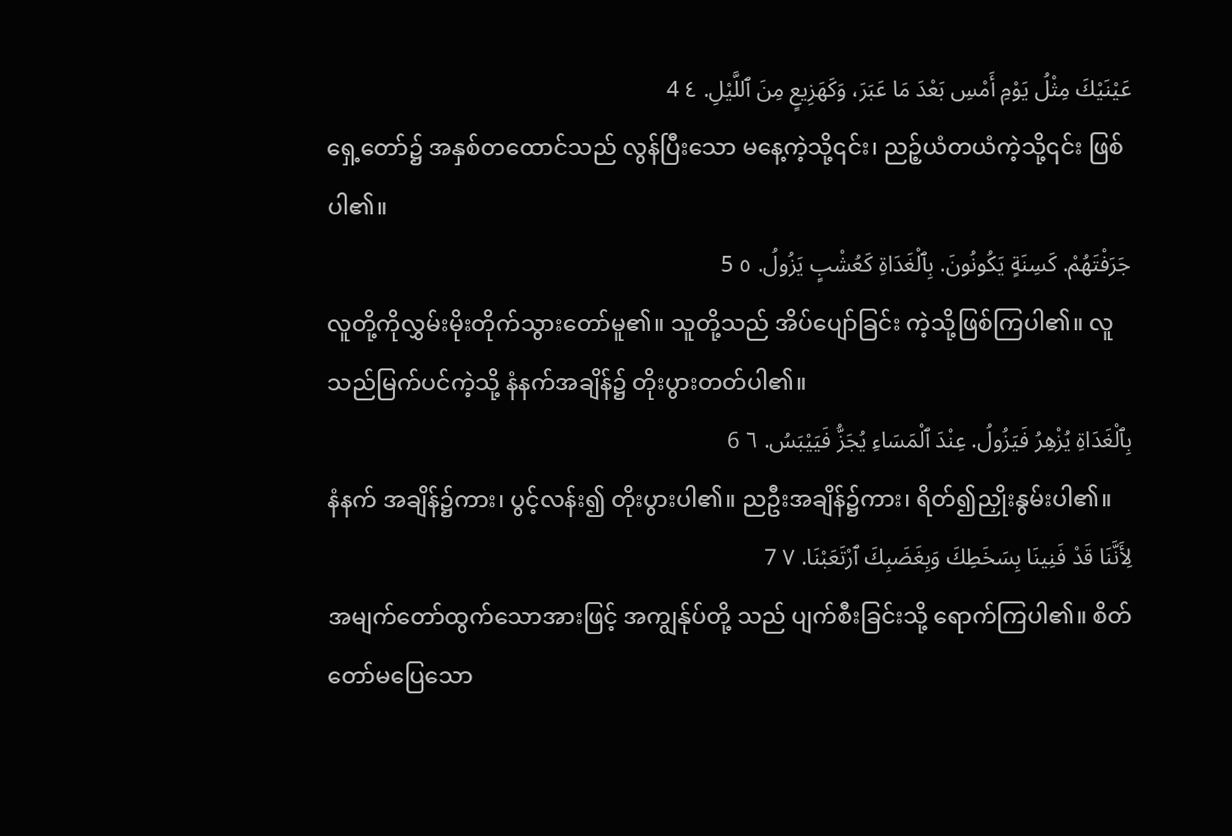عَيْنَيْكَ مِثْلُ يَوْمِ أَمْسِ بَعْدَ مَا عَبَرَ، وَكَهَزِيعٍ مِنَ ٱللَّيْلِ. ٤ 4
ရှေ့တော်၌ အနှစ်တထောင်သည် လွန်ပြီးသော မနေ့ကဲ့သို့၎င်း၊ ညဉ့်ယံတယံကဲ့သို့၎င်း ဖြစ်ပါ၏။
جَرَفْتَهُمْ. كَسِنَةٍ يَكُونُونَ. بِٱلْغَدَاةِ كَعُشْبٍ يَزُولُ. ٥ 5
လူတို့ကိုလွှမ်းမိုးတိုက်သွားတော်မူ၏။ သူတို့သည် အိပ်ပျော်ခြင်း ကဲ့သို့ဖြစ်ကြပါ၏။ လူသည်မြက်ပင်ကဲ့သို့ နံနက်အချိန်၌ တိုးပွားတတ်ပါ၏။
بِٱلْغَدَاةِ يُزْهِرُ فَيَزُولُ. عِنْدَ ٱلْمَسَاءِ يُجَزُّ فَيَيْبَسُ. ٦ 6
နံနက် အချိန်၌ကား၊ ပွင့်လန်း၍ တိုးပွားပါ၏။ ညဦးအချိန်၌ကား၊ ရိတ်၍ညှိုးနွမ်းပါ၏။
لِأَنَّنَا قَدْ فَنِينَا بِسَخَطِكَ وَبِغَضَبِكَ ٱرْتَعَبْنَا. ٧ 7
အမျက်တော်ထွက်သောအားဖြင့် အကျွန်ုပ်တို့ သည် ပျက်စီးခြင်းသို့ ရောက်ကြပါ၏။ စိတ်တော်မပြေသော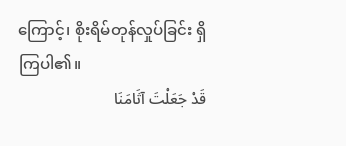ကြောင့်၊ စိုးရိမ်တုန်လှုပ်ခြင်း ရှိကြပါ၏။
قَدْ جَعَلْتَ آثَامَنَا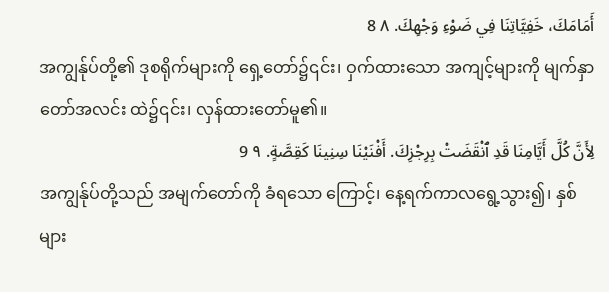أَمَامَكَ، خَفِيَّاتِنَا فِي ضَوْءِ وَجْهِكَ. ٨ 8
အကျွန်ုပ်တို့၏ ဒုစရိုက်များကို ရှေ့တော်၌၎င်း၊ ဝှက်ထားသော အကျင့်များကို မျက်နှာတော်အလင်း ထဲ၌၎င်း၊ လှန်ထားတော်မူ၏။
لِأَنَّ كُلَّ أَيَّامِنَا قَدِ ٱنْقَضَتْ بِرِجْزِكَ. أَفْنَيْنَا سِنِينَا كَقِصَّةٍ. ٩ 9
အကျွန်ုပ်တို့သည် အမျက်တော်ကို ခံရသော ကြောင့်၊ နေ့ရက်ကာလရွေ့သွား၍၊ နှစ်များ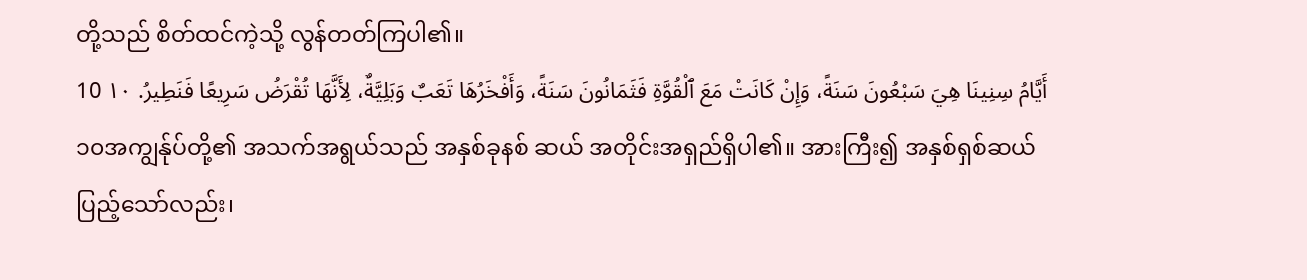တို့သည် စိတ်ထင်ကဲ့သို့ လွန်တတ်ကြပါ၏။
أَيَّامُ سِنِينَا هِيَ سَبْعُونَ سَنَةً، وَإِنْ كَانَتْ مَعَ ٱلْقُوَّةِ فَثَمَانُونَ سَنَةً، وَأَفْخَرُهَا تَعَبٌ وَبَلِيَّةٌ، لِأَنَّهَا تُقْرَضُ سَرِيعًا فَنَطِيرُ. ١٠ 10
၁၀အကျွန်ုပ်တို့၏ အသက်အရွယ်သည် အနှစ်ခုနစ် ဆယ် အတိုင်းအရှည်ရှိပါ၏။ အားကြီး၍ အနှစ်ရှစ်ဆယ် ပြည့်သော်လည်း၊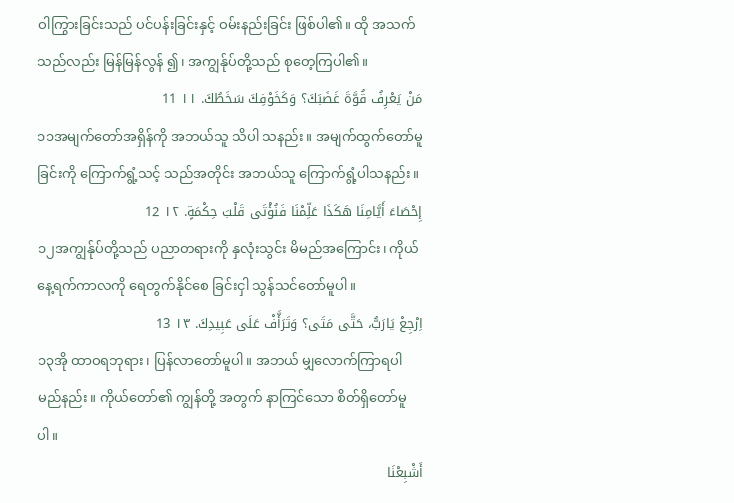ဝါကြွားခြင်းသည် ပင်ပန်းခြင်းနှင့် ဝမ်းနည်းခြင်း ဖြစ်ပါ၏။ ထို အသက်သည်လည်း မြန်မြန်လွန် ၍၊ အကျွန်ုပ်တို့သည် စုတေ့ကြပါ၏။
مَنْ يَعْرِفُ قُوَّةَ غَضَبَكَ؟ وَكَخَوْفِكَ سَخَطُكَ. ١١ 11
၁၁အမျက်တော်အရှိန်ကို အဘယ်သူ သိပါ သနည်း။ အမျက်ထွက်တော်မူခြင်းကို ကြောက်ရွံ့သင့် သည်အတိုင်း အဘယ်သူ ကြောက်ရွံ့ပါသနည်း။
إِحْصَاءَ أَيَّامِنَا هَكَذَا عَلِّمْنَا فَنُؤْتَى قَلْبَ حِكْمَةٍ. ١٢ 12
၁၂အကျွန်ုပ်တို့သည် ပညာတရားကို နှလုံးသွင်း မိမည်အကြောင်း၊ ကိုယ်နေ့ရက်ကာလကို ရေတွက်နိုင်စေ ခြင်းငှါ သွန်သင်တော်မူပါ။
اِرْجِعْ يَارَبُّ، حَتَّى مَتَى؟ وَتَرَأَّفْ عَلَى عَبِيدِكَ. ١٣ 13
၁၃အို ထာဝရဘုရား၊ ပြန်လာတော်မူပါ။ အဘယ် မျှလောက်ကြာရပါမည်နည်း။ ကိုယ်တော်၏ ကျွန်တို့ အတွက် နာကြင်သော စိတ်ရှိတော်မူပါ။
أَشْبِعْنَا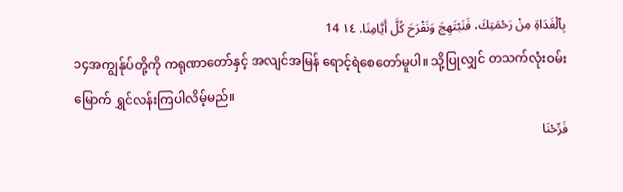بِٱلْغَدَاةِ مِنْ رَحْمَتِكَ، فَنَبْتَهِجَ وَنَفْرَحَ كُلَّ أَيَّامِنَا. ١٤ 14
၁၄အကျွန်ုပ်တို့ကို ကရုဏာတော်နှင့် အလျင်အမြန် ရောင့်ရဲစေတော်မူပါ။ သို့ပြုလျှင် တသက်လုံးဝမ်းမြောက် ရွှင်လန်းကြပါလိမ့်မည်။
فَرِّحْنَا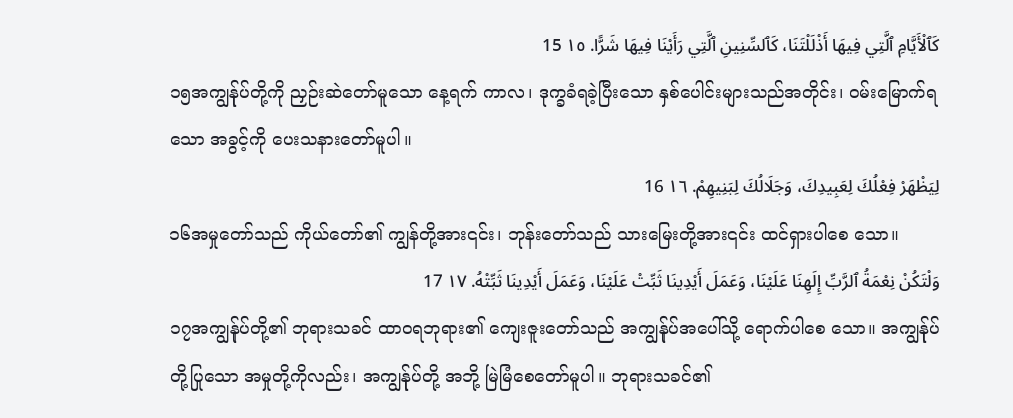كَٱلْأَيَّامِ ٱلَّتِي فِيهَا أَذْلَلْتَنَا، كَٱلسِّنِينِ ٱلَّتِي رَأَيْنَا فِيهَا شَرًّا. ١٥ 15
၁၅အကျွန်ုပ်တို့ကို ညှဉ်းဆဲတော်မူသော နေ့ရက် ကာလ၊ ဒုက္ခခံရခဲ့ပြီးသော နှစ်ပေါင်းများသည်အတိုင်း၊ ဝမ်းမြောက်ရသော အခွင့်ကို ပေးသနားတော်မူပါ။
لِيَظْهَرْ فِعْلُكَ لِعَبِيدِكَ، وَجَلَالُكَ لِبَنِيهِمْ. ١٦ 16
၁၆အမှုတော်သည် ကိုယ်တော်၏ ကျွန်တို့အား၎င်း၊ ဘုန်းတော်သည် သားမြေးတို့အား၎င်း ထင်ရှားပါစေ သော။
وَلْتَكُنْ نِعْمَةُ ٱلرَّبِّ إِلَهِنَا عَلَيْنَا، وَعَمَلَ أَيْدِينَا ثَبِّتْ عَلَيْنَا، وَعَمَلَ أَيْدِينَا ثَبِّتْهُ. ١٧ 17
၁၇အကျွန်ုပ်တို့၏ ဘုရားသခင် ထာဝရဘုရား၏ ကျေးဇူးတော်သည် အကျွန်ုပ်အပေါ်သို့ ရောက်ပါစေ သော။ အကျွန်ုပ်တို့ပြုသော အမှုတို့ကိုလည်း၊ အကျွန်ုပ်တို့ အဘို့ မြဲမြံစေတော်မူပါ။ ဘုရားသခင်၏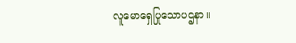လူမောရှေပြုသောပဌနာ။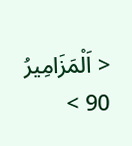< اَلْمَزَامِيرُ 90 >